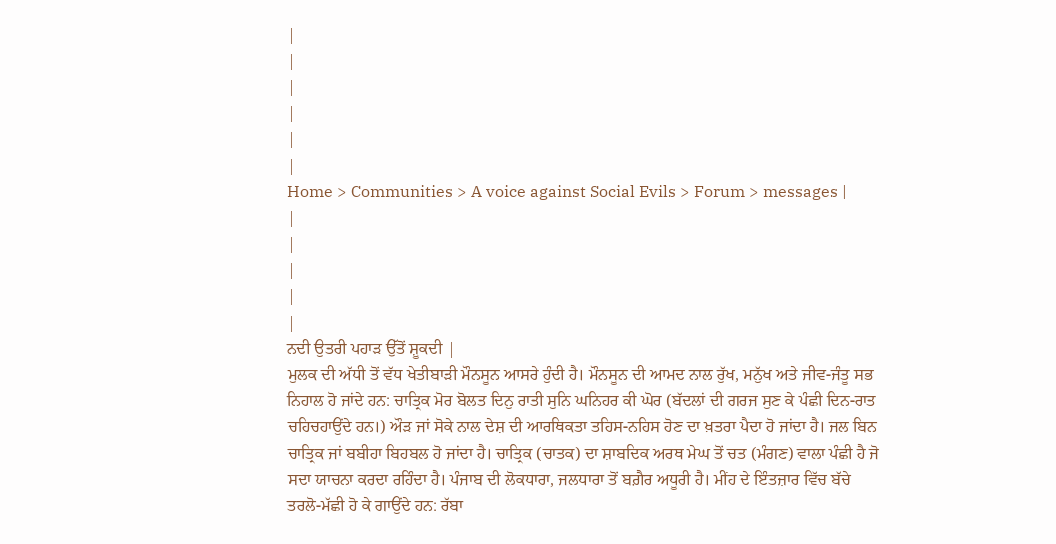|
|
|
|
|
|
Home > Communities > A voice against Social Evils > Forum > messages |
|
|
|
|
|
ਨਦੀ ਉਤਰੀ ਪਹਾੜ ਉੱਤੋਂ ਸ਼ੂਕਦੀ |
ਮੁਲਕ ਦੀ ਅੱਧੀ ਤੋਂ ਵੱਧ ਖੇਤੀਬਾੜੀ ਮੌਨਸੂਨ ਆਸਰੇ ਹੁੰਦੀ ਹੈ। ਮੌਨਸੂਨ ਦੀ ਆਮਦ ਨਾਲ ਰੁੱਖ, ਮਨੁੱਖ ਅਤੇ ਜੀਵ-ਜੰਤੂ ਸਭ ਨਿਹਾਲ ਹੋ ਜਾਂਦੇ ਹਨ: ਚਾਤ੍ਰਿਕ ਮੋਰ ਬੋਲਤ ਦਿਨੁ ਰਾਤੀ ਸੁਨਿ ਘਨਿਹਰ ਕੀ ਘੋਰ (ਬੱਦਲਾਂ ਦੀ ਗਰਜ ਸੁਣ ਕੇ ਪੰਛੀ ਦਿਨ-ਰਾਤ ਚਹਿਚਹਾਉਂਦੇ ਹਨ।) ਔੜ ਜਾਂ ਸੋਕੇ ਨਾਲ ਦੇਸ਼ ਦੀ ਆਰਥਿਕਤਾ ਤਹਿਸ-ਨਹਿਸ ਹੋਣ ਦਾ ਖ਼ਤਰਾ ਪੈਦਾ ਹੋ ਜਾਂਦਾ ਹੈ। ਜਲ ਬਿਨ ਚਾਤ੍ਰਿਕ ਜਾਂ ਬਬੀਹਾ ਬਿਹਬਲ ਹੋ ਜਾਂਦਾ ਹੈ। ਚਾਤ੍ਰਿਕ (ਚਾਤਕ) ਦਾ ਸ਼ਾਬਦਿਕ ਅਰਥ ਮੇਘ ਤੋਂ ਚਤ (ਮੰਗਣ) ਵਾਲਾ ਪੰਛੀ ਹੈ ਜੋ ਸਦਾ ਯਾਚਨਾ ਕਰਦਾ ਰਹਿੰਦਾ ਹੈ। ਪੰਜਾਬ ਦੀ ਲੋਕਧਾਰਾ, ਜਲਧਾਰਾ ਤੋਂ ਬਗ਼ੈਰ ਅਧੂਰੀ ਹੈ। ਮੀਂਹ ਦੇ ਇੰਤਜ਼ਾਰ ਵਿੱਚ ਬੱਚੇ ਤਰਲੋ-ਮੱਛੀ ਹੋ ਕੇ ਗਾਉਂਦੇ ਹਨ: ਰੱਬਾ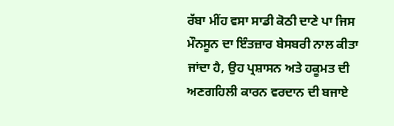ਰੱਬਾ ਮੀਂਹ ਵਸਾ ਸਾਡੀ ਕੋਠੀ ਦਾਣੇ ਪਾ ਜਿਸ ਮੌਨਸੂਨ ਦਾ ਇੰਤਜ਼ਾਰ ਬੇਸਬਰੀ ਨਾਲ ਕੀਤਾ ਜਾਂਦਾ ਹੈ, ਉਹ ਪ੍ਰਸ਼ਾਸਨ ਅਤੇ ਹਕੂਮਤ ਦੀ ਅਣਗਹਿਲੀ ਕਾਰਨ ਵਰਦਾਨ ਦੀ ਬਜਾਏ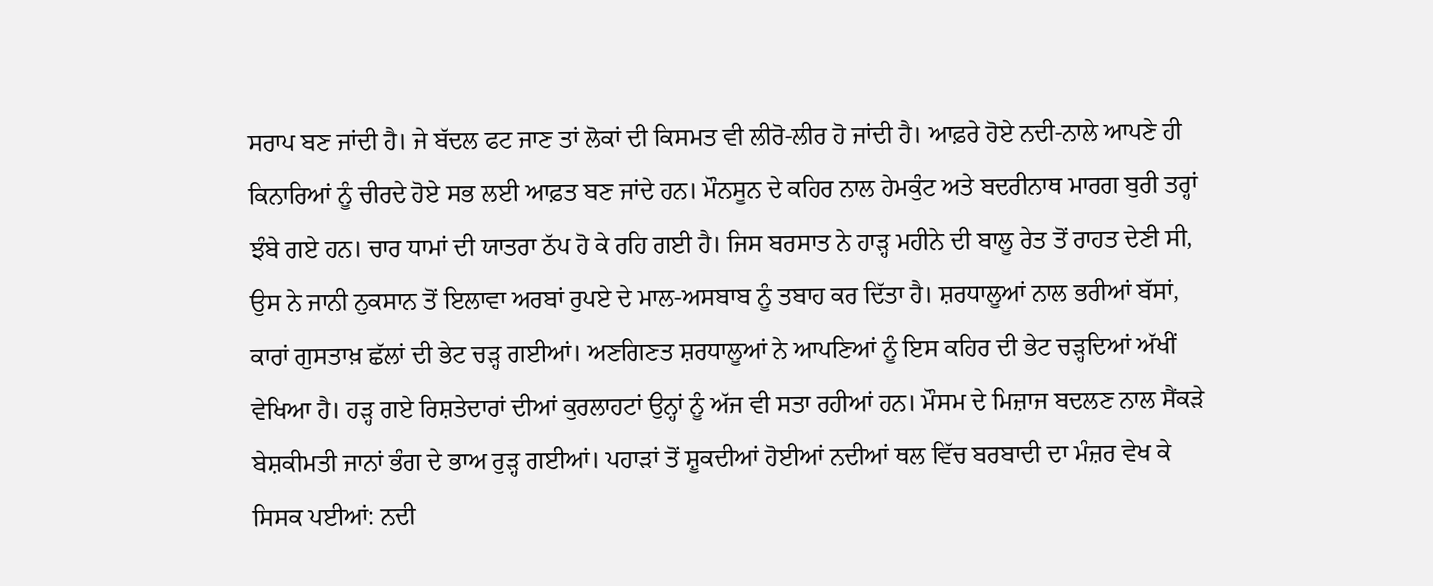ਸਰਾਪ ਬਣ ਜਾਂਦੀ ਹੈ। ਜੇ ਬੱਦਲ ਫਟ ਜਾਣ ਤਾਂ ਲੋਕਾਂ ਦੀ ਕਿਸਮਤ ਵੀ ਲੀਰੋ-ਲੀਰ ਹੋ ਜਾਂਦੀ ਹੈ। ਆਫ਼ਰੇ ਹੋਏ ਨਦੀ-ਨਾਲੇ ਆਪਣੇ ਹੀ ਕਿਨਾਰਿਆਂ ਨੂੰ ਚੀਰਦੇ ਹੋਏ ਸਭ ਲਈ ਆਫ਼ਤ ਬਣ ਜਾਂਦੇ ਹਨ। ਮੌਨਸੂਨ ਦੇ ਕਹਿਰ ਨਾਲ ਹੇਮਕੁੰਟ ਅਤੇ ਬਦਰੀਨਾਥ ਮਾਰਗ ਬੁਰੀ ਤਰ੍ਹਾਂ ਝੰਬੇ ਗਏ ਹਨ। ਚਾਰ ਧਾਮਾਂ ਦੀ ਯਾਤਰਾ ਠੱਪ ਹੋ ਕੇ ਰਹਿ ਗਈ ਹੈ। ਜਿਸ ਬਰਸਾਤ ਨੇ ਹਾੜ੍ਹ ਮਹੀਨੇ ਦੀ ਬਾਲੂ ਰੇਤ ਤੋਂ ਰਾਹਤ ਦੇਣੀ ਸੀ, ਉਸ ਨੇ ਜਾਨੀ ਨੁਕਸਾਨ ਤੋਂ ਇਲਾਵਾ ਅਰਬਾਂ ਰੁਪਏ ਦੇ ਮਾਲ-ਅਸਬਾਬ ਨੂੰ ਤਬਾਹ ਕਰ ਦਿੱਤਾ ਹੈ। ਸ਼ਰਧਾਲੂਆਂ ਨਾਲ ਭਰੀਆਂ ਬੱਸਾਂ, ਕਾਰਾਂ ਗੁਸਤਾਖ਼ ਛੱਲਾਂ ਦੀ ਭੇਟ ਚੜ੍ਹ ਗਈਆਂ। ਅਣਗਿਣਤ ਸ਼ਰਧਾਲੂਆਂ ਨੇ ਆਪਣਿਆਂ ਨੂੰ ਇਸ ਕਹਿਰ ਦੀ ਭੇਟ ਚੜ੍ਹਦਿਆਂ ਅੱਖੀਂ ਵੇਖਿਆ ਹੈ। ਹੜ੍ਹ ਗਏ ਰਿਸ਼ਤੇਦਾਰਾਂ ਦੀਆਂ ਕੁਰਲਾਹਟਾਂ ਉਨ੍ਹਾਂ ਨੂੰ ਅੱਜ ਵੀ ਸਤਾ ਰਹੀਆਂ ਹਨ। ਮੌਸਮ ਦੇ ਮਿਜ਼ਾਜ ਬਦਲਣ ਨਾਲ ਸੈਂਕੜੇ ਬੇਸ਼ਕੀਮਤੀ ਜਾਨਾਂ ਭੰਗ ਦੇ ਭਾਅ ਰੁੜ੍ਹ ਗਈਆਂ। ਪਹਾੜਾਂ ਤੋਂ ਸ਼ੂਕਦੀਆਂ ਹੋਈਆਂ ਨਦੀਆਂ ਥਲ ਵਿੱਚ ਬਰਬਾਦੀ ਦਾ ਮੰਜ਼ਰ ਵੇਖ ਕੇ ਸਿਸਕ ਪਈਆਂ: ਨਦੀ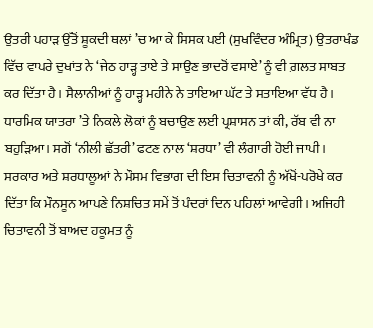ਉਤਰੀ ਪਹਾੜ ਉੱਤੋਂ ਸ਼ੂਕਦੀ ਥਲਾਂ ’ਚ ਆ ਕੇ ਸਿਸਕ ਪਈ (ਸੁਖਵਿੰਦਰ ਅੰਮ੍ਰਿਤ) ਉਤਰਾਖੰਡ ਵਿੱਚ ਵਾਪਰੇ ਦੁਖਾਂਤ ਨੇ ‘ਜੇਠ ਹਾੜ੍ਹ ਤਾਏ ਤੇ ਸਾਉਣ ਭਾਦਰੋਂ ਵਸਾਏ’ ਨੂੰ ਵੀ ਗ਼ਲਤ ਸਾਬਤ ਕਰ ਦਿੱਤਾ ਹੈ। ਸੈਲਾਨੀਆਂ ਨੂੰ ਹਾੜ੍ਹ ਮਹੀਨੇ ਨੇ ਤਾਇਆ ਘੱਟ ਤੇ ਸਤਾਇਆ ਵੱਧ ਹੈ। ਧਾਰਮਿਕ ਯਾਤਰਾ ’ਤੇ ਨਿਕਲੇ ਲੋਕਾਂ ਨੂੰ ਬਚਾਉਣ ਲਈ ਪ੍ਰਸ਼ਾਸਨ ਤਾਂ ਕੀ, ਰੱਬ ਵੀ ਨਾ ਬਹੁੜਿਆ। ਸਗੋਂ ‘ਨੀਲੀ ਛੱਤਰੀ’ ਫਟਣ ਨਾਲ ‘ਸ਼ਰਧਾ’ ਵੀ ਲੰਗਾਰੀ ਹੋਈ ਜਾਪੀ। ਸਰਕਾਰ ਅਤੇ ਸ਼ਰਧਾਲੂਆਂ ਨੇ ਮੌਸਮ ਵਿਭਾਗ ਦੀ ਇਸ ਚਿਤਾਵਨੀ ਨੂੰ ਅੱਖੋਂ-ਪਰੋਖੇ ਕਰ ਦਿੱਤਾ ਕਿ ਮੌਨਸੂਨ ਆਪਣੇ ਨਿਸ਼ਚਿਤ ਸਮੇਂ ਤੋਂ ਪੰਦਰਾਂ ਦਿਨ ਪਹਿਲਾਂ ਆਵੇਗੀ। ਅਜਿਹੀ ਚਿਤਾਵਨੀ ਤੋਂ ਬਾਅਦ ਹਕੂਮਤ ਨੂੰ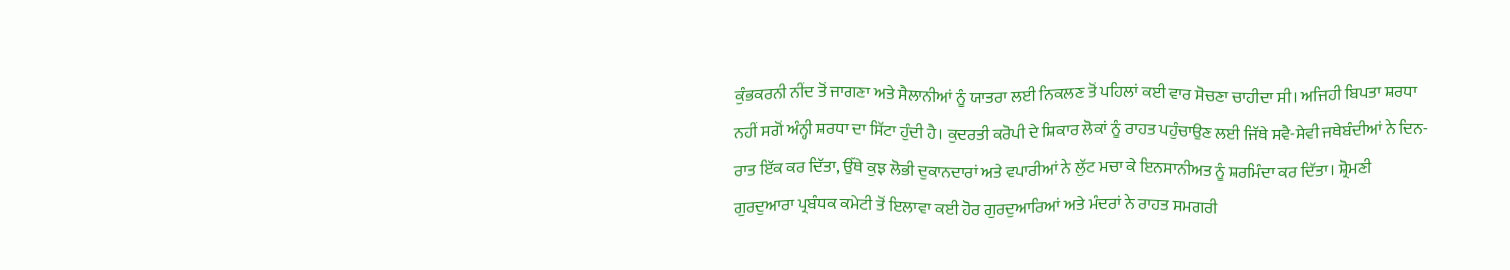ਕੁੰਭਕਰਨੀ ਨੀਂਦ ਤੋਂ ਜਾਗਣਾ ਅਤੇ ਸੈਲਾਨੀਆਂ ਨੂੰ ਯਾਤਰਾ ਲਈ ਨਿਕਲਣ ਤੋਂ ਪਹਿਲਾਂ ਕਈ ਵਾਰ ਸੋਚਣਾ ਚਾਹੀਦਾ ਸੀ। ਅਜਿਹੀ ਬਿਪਤਾ ਸ਼ਰਧਾ ਨਹੀਂ ਸਗੋਂ ਅੰਨ੍ਹੀ ਸ਼ਰਧਾ ਦਾ ਸਿੱਟਾ ਹੁੰਦੀ ਹੈ। ਕੁਦਰਤੀ ਕਰੋਪੀ ਦੇ ਸ਼ਿਕਾਰ ਲੋਕਾਂ ਨੂੰ ਰਾਹਤ ਪਹੁੰਚਾਉਣ ਲਈ ਜਿੱਥੇ ਸਵੈ-ਸੇਵੀ ਜਥੇਬੰਦੀਆਂ ਨੇ ਦਿਨ-ਰਾਤ ਇੱਕ ਕਰ ਦਿੱਤਾ, ਉੱਥੇ ਕੁਝ ਲੋਭੀ ਦੁਕਾਨਦਾਰਾਂ ਅਤੇ ਵਪਾਰੀਆਂ ਨੇ ਲੁੱਟ ਮਚਾ ਕੇ ਇਨਸਾਨੀਅਤ ਨੂੰ ਸ਼ਰਮਿੰਦਾ ਕਰ ਦਿੱਤਾ। ਸ਼੍ਰੋਮਣੀ ਗੁਰਦੁਆਰਾ ਪ੍ਰਬੰਧਕ ਕਮੇਟੀ ਤੋਂ ਇਲਾਵਾ ਕਈ ਹੋਰ ਗੁਰਦੁਆਰਿਆਂ ਅਤੇ ਮੰਦਰਾਂ ਨੇ ਰਾਹਤ ਸਮਗਰੀ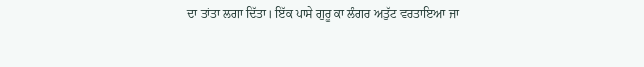ਦਾ ਤਾਂਤਾ ਲਗਾ ਦਿੱਤਾ। ਇੱਕ ਪਾਸੇ ਗੁਰੂ ਕਾ ਲੰਗਰ ਅਤੁੱਟ ਵਰਤਾਇਆ ਜਾ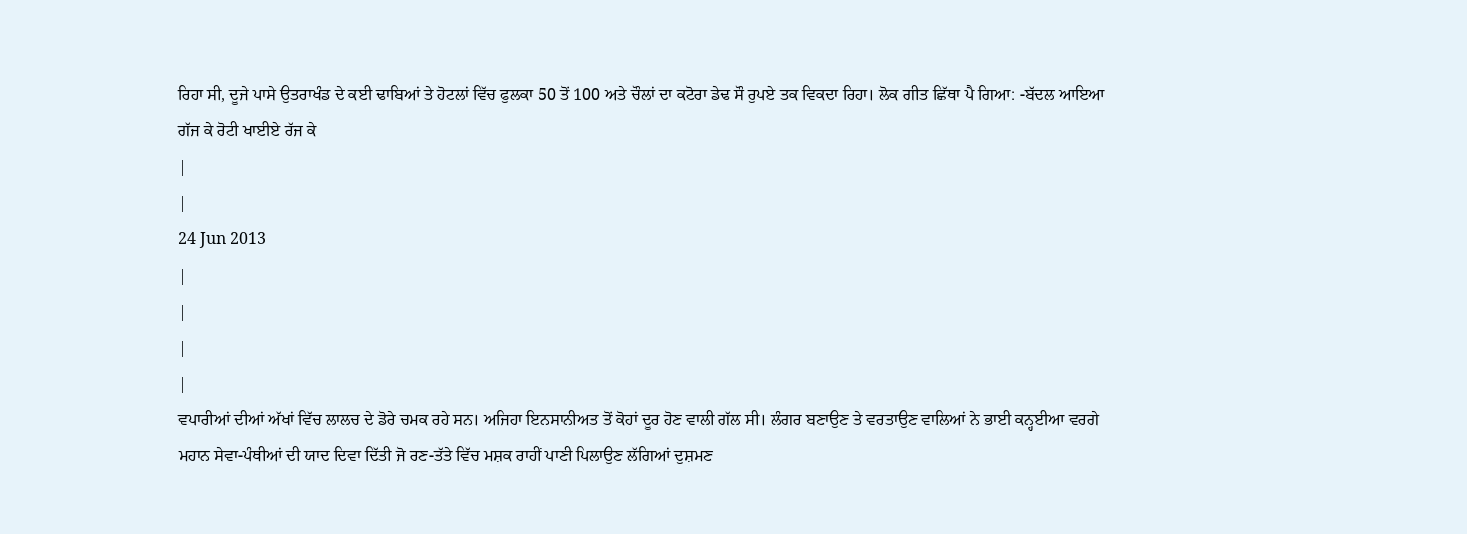ਰਿਹਾ ਸੀ, ਦੂਜੇ ਪਾਸੇ ਉਤਰਾਖੰਡ ਦੇ ਕਈ ਢਾਬਿਆਂ ਤੇ ਹੋਟਲਾਂ ਵਿੱਚ ਫੁਲਕਾ 50 ਤੋਂ 100 ਅਤੇ ਚੌਲਾਂ ਦਾ ਕਟੋਰਾ ਡੇਢ ਸੌ ਰੁਪਏ ਤਕ ਵਿਕਦਾ ਰਿਹਾ। ਲੋਕ ਗੀਤ ਛਿੱਥਾ ਪੈ ਗਿਆ: -ਬੱਦਲ ਆਇਆ ਗੱਜ ਕੇ ਰੋਟੀ ਖਾਈਏ ਰੱਜ ਕੇ
|
|
24 Jun 2013
|
|
|
|
ਵਪਾਰੀਆਂ ਦੀਆਂ ਅੱਖਾਂ ਵਿੱਚ ਲਾਲਚ ਦੇ ਡੋਰੇ ਚਮਕ ਰਹੇ ਸਨ। ਅਜਿਹਾ ਇਨਸਾਨੀਅਤ ਤੋਂ ਕੋਹਾਂ ਦੂਰ ਹੋਣ ਵਾਲੀ ਗੱਲ ਸੀ। ਲੰਗਰ ਬਣਾਉਣ ਤੇ ਵਰਤਾਉਣ ਵਾਲਿਆਂ ਨੇ ਭਾਈ ਕਨ੍ਹਈਆ ਵਰਗੇ ਮਹਾਨ ਸੇਵਾ-ਪੰਥੀਆਂ ਦੀ ਯਾਦ ਦਿਵਾ ਦਿੱਤੀ ਜੋ ਰਣ-ਤੱਤੇ ਵਿੱਚ ਮਸ਼ਕ ਰਾਹੀਂ ਪਾਣੀ ਪਿਲਾਉਣ ਲੱਗਿਆਂ ਦੁਸ਼ਮਣ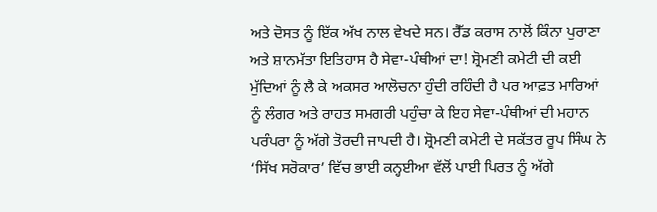ਅਤੇ ਦੋਸਤ ਨੂੰ ਇੱਕ ਅੱਖ ਨਾਲ ਵੇਖਦੇ ਸਨ। ਰੈੱਡ ਕਰਾਸ ਨਾਲੋਂ ਕਿੰਨਾ ਪੁਰਾਣਾ ਅਤੇ ਸ਼ਾਨਮੱਤਾ ਇਤਿਹਾਸ ਹੈ ਸੇਵਾ-ਪੰਥੀਆਂ ਦਾ! ਸ਼੍ਰੋਮਣੀ ਕਮੇਟੀ ਦੀ ਕਈ ਮੁੱਦਿਆਂ ਨੂੰ ਲੈ ਕੇ ਅਕਸਰ ਆਲੋਚਨਾ ਹੁੰਦੀ ਰਹਿੰਦੀ ਹੈ ਪਰ ਆਫ਼ਤ ਮਾਰਿਆਂ ਨੂੰ ਲੰਗਰ ਅਤੇ ਰਾਹਤ ਸਮਗਰੀ ਪਹੁੰਚਾ ਕੇ ਇਹ ਸੇਵਾ-ਪੰਥੀਆਂ ਦੀ ਮਹਾਨ ਪਰੰਪਰਾ ਨੂੰ ਅੱਗੇ ਤੋਰਦੀ ਜਾਪਦੀ ਹੈ। ਸ਼੍ਰੋਮਣੀ ਕਮੇਟੀ ਦੇ ਸਕੱਤਰ ਰੂਪ ਸਿੰਘ ਨੇ ‘ਸਿੱਖ ਸਰੋਕਾਰ’ ਵਿੱਚ ਭਾਈ ਕਨ੍ਹਈਆ ਵੱਲੋਂ ਪਾਈ ਪਿਰਤ ਨੂੰ ਅੱਗੇ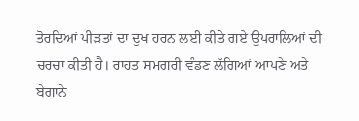ਤੋਰਦਿਆਂ ਪੀੜਤਾਂ ਦਾ ਦੁਖ ਹਰਨ ਲਈ ਕੀਤੇ ਗਏ ਉਪਰਾਲਿਆਂ ਦੀ ਚਰਚਾ ਕੀਤੀ ਹੈ। ਰਾਹਤ ਸਮਗਰੀ ਵੰਡਣ ਲੱਗਿਆਂ ਆਪਣੇ ਅਤੇ ਬੇਗਾਨੇ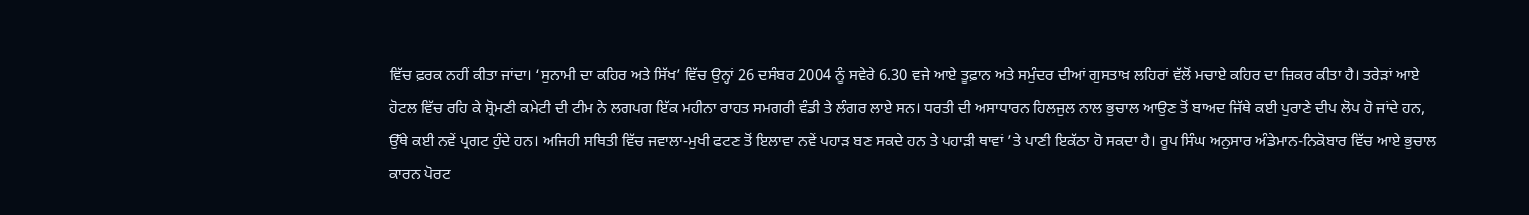ਵਿੱਚ ਫ਼ਰਕ ਨਹੀਂ ਕੀਤਾ ਜਾਂਦਾ। ‘ਸੁਨਾਮੀ ਦਾ ਕਹਿਰ ਅਤੇ ਸਿੱਖ’ ਵਿੱਚ ਉਨ੍ਹਾਂ 26 ਦਸੰਬਰ 2004 ਨੂੰ ਸਵੇਰੇ 6.30 ਵਜੇ ਆਏ ਤੂਫ਼ਾਨ ਅਤੇ ਸਮੁੰਦਰ ਦੀਆਂ ਗੁਸਤਾਖ਼ ਲਹਿਰਾਂ ਵੱਲੋਂ ਮਚਾਏ ਕਹਿਰ ਦਾ ਜ਼ਿਕਰ ਕੀਤਾ ਹੈ। ਤਰੇੜਾਂ ਆਏ ਹੋਟਲ ਵਿੱਚ ਰਹਿ ਕੇ ਸ਼੍ਰੋਮਣੀ ਕਮੇਟੀ ਦੀ ਟੀਮ ਨੇ ਲਗਪਗ ਇੱਕ ਮਹੀਨਾ ਰਾਹਤ ਸਮਗਰੀ ਵੰਡੀ ਤੇ ਲੰਗਰ ਲਾਏ ਸਨ। ਧਰਤੀ ਦੀ ਅਸਾਧਾਰਨ ਹਿਲਜੁਲ ਨਾਲ ਭੁਚਾਲ ਆਉਣ ਤੋਂ ਬਾਅਦ ਜਿੱਥੇ ਕਈ ਪੁਰਾਣੇ ਦੀਪ ਲੋਪ ਹੋ ਜਾਂਦੇ ਹਨ, ਉੱਥੇ ਕਈ ਨਵੇਂ ਪ੍ਰਗਟ ਹੁੰਦੇ ਹਨ। ਅਜਿਹੀ ਸਥਿਤੀ ਵਿੱਚ ਜਵਾਲਾ-ਮੁਖੀ ਫਟਣ ਤੋਂ ਇਲਾਵਾ ਨਵੇਂ ਪਹਾੜ ਬਣ ਸਕਦੇ ਹਨ ਤੇ ਪਹਾੜੀ ਥਾਵਾਂ ’ਤੇ ਪਾਣੀ ਇਕੱਠਾ ਹੋ ਸਕਦਾ ਹੈ। ਰੂਪ ਸਿੰਘ ਅਨੁਸਾਰ ਅੰਡੇਮਾਨ-ਨਿਕੋਬਾਰ ਵਿੱਚ ਆਏ ਭੁਚਾਲ ਕਾਰਨ ਪੋਰਟ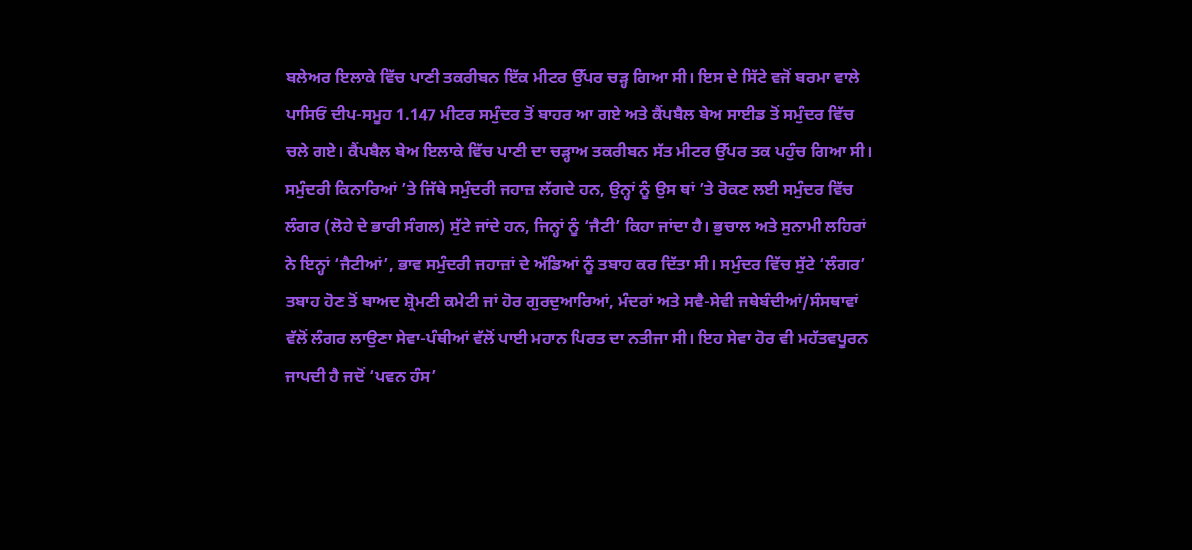ਬਲੇਅਰ ਇਲਾਕੇ ਵਿੱਚ ਪਾਣੀ ਤਕਰੀਬਨ ਇੱਕ ਮੀਟਰ ਉੱਪਰ ਚੜ੍ਹ ਗਿਆ ਸੀ। ਇਸ ਦੇ ਸਿੱਟੇ ਵਜੋਂ ਬਰਮਾ ਵਾਲੇ ਪਾਸਿਓਂ ਦੀਪ-ਸਮੂਹ 1.147 ਮੀਟਰ ਸਮੁੰਦਰ ਤੋਂ ਬਾਹਰ ਆ ਗਏ ਅਤੇ ਕੈਂਪਬੈਲ ਬੇਅ ਸਾਈਡ ਤੋਂ ਸਮੁੰਦਰ ਵਿੱਚ ਚਲੇ ਗਏ। ਕੈਂਪਬੈਲ ਬੇਅ ਇਲਾਕੇ ਵਿੱਚ ਪਾਣੀ ਦਾ ਚੜ੍ਹਾਅ ਤਕਰੀਬਨ ਸੱਤ ਮੀਟਰ ਉੱਪਰ ਤਕ ਪਹੁੰਚ ਗਿਆ ਸੀ। ਸਮੁੰਦਰੀ ਕਿਨਾਰਿਆਂ ’ਤੇ ਜਿੱਥੇ ਸਮੁੰਦਰੀ ਜਹਾਜ਼ ਲੱਗਦੇ ਹਨ, ਉਨ੍ਹਾਂ ਨੂੰ ਉਸ ਥਾਂ ’ਤੇ ਰੋਕਣ ਲਈ ਸਮੁੰਦਰ ਵਿੱਚ ਲੰਗਰ (ਲੋਹੇ ਦੇ ਭਾਰੀ ਸੰਗਲ) ਸੁੱਟੇ ਜਾਂਦੇ ਹਨ, ਜਿਨ੍ਹਾਂ ਨੂੰ ‘ਜੈਟੀ’ ਕਿਹਾ ਜਾਂਦਾ ਹੈ। ਭੁਚਾਲ ਅਤੇ ਸੁਨਾਮੀ ਲਹਿਰਾਂ ਨੇ ਇਨ੍ਹਾਂ ‘ਜੈਟੀਆਂ’, ਭਾਵ ਸਮੁੰਦਰੀ ਜਹਾਜ਼ਾਂ ਦੇ ਅੱਡਿਆਂ ਨੂੰ ਤਬਾਹ ਕਰ ਦਿੱਤਾ ਸੀ। ਸਮੁੰਦਰ ਵਿੱਚ ਸੁੱਟੇ ‘ਲੰਗਰ’ ਤਬਾਹ ਹੋਣ ਤੋਂ ਬਾਅਦ ਸ਼੍ਰੋਮਣੀ ਕਮੇਟੀ ਜਾਂ ਹੋਰ ਗੁਰਦੁਆਰਿਆਂ, ਮੰਦਰਾਂ ਅਤੇ ਸਵੈ-ਸੇਵੀ ਜਥੇਬੰਦੀਆਂ/ਸੰਸਥਾਵਾਂ ਵੱਲੋਂ ਲੰਗਰ ਲਾਉਣਾ ਸੇਵਾ-ਪੰਥੀਆਂ ਵੱਲੋਂ ਪਾਈ ਮਹਾਨ ਪਿਰਤ ਦਾ ਨਤੀਜਾ ਸੀ। ਇਹ ਸੇਵਾ ਹੋਰ ਵੀ ਮਹੱਤਵਪੂਰਨ ਜਾਪਦੀ ਹੈ ਜਦੋਂ ‘ਪਵਨ ਹੰਸ’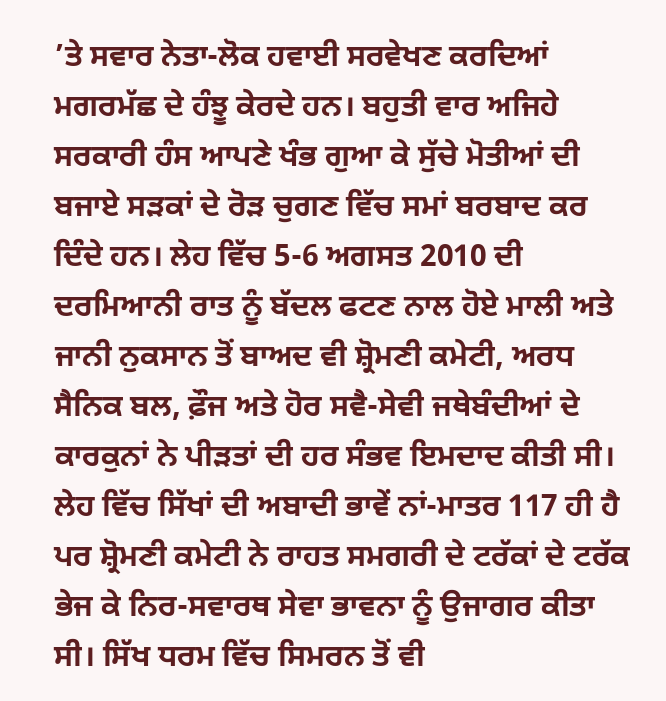’ਤੇ ਸਵਾਰ ਨੇਤਾ-ਲੋਕ ਹਵਾਈ ਸਰਵੇਖਣ ਕਰਦਿਆਂ ਮਗਰਮੱਛ ਦੇ ਹੰਝੂ ਕੇਰਦੇ ਹਨ। ਬਹੁਤੀ ਵਾਰ ਅਜਿਹੇ ਸਰਕਾਰੀ ਹੰਸ ਆਪਣੇ ਖੰਭ ਗੁਆ ਕੇ ਸੁੱਚੇ ਮੋਤੀਆਂ ਦੀ ਬਜਾਏ ਸੜਕਾਂ ਦੇ ਰੋੜ ਚੁਗਣ ਵਿੱਚ ਸਮਾਂ ਬਰਬਾਦ ਕਰ ਦਿੰਦੇ ਹਨ। ਲੇਹ ਵਿੱਚ 5-6 ਅਗਸਤ 2010 ਦੀ ਦਰਮਿਆਨੀ ਰਾਤ ਨੂੰ ਬੱਦਲ ਫਟਣ ਨਾਲ ਹੋਏ ਮਾਲੀ ਅਤੇ ਜਾਨੀ ਨੁਕਸਾਨ ਤੋਂ ਬਾਅਦ ਵੀ ਸ਼੍ਰੋਮਣੀ ਕਮੇਟੀ, ਅਰਧ ਸੈਨਿਕ ਬਲ, ਫ਼ੌਜ ਅਤੇ ਹੋਰ ਸਵੈ-ਸੇਵੀ ਜਥੇਬੰਦੀਆਂ ਦੇ ਕਾਰਕੁਨਾਂ ਨੇ ਪੀੜਤਾਂ ਦੀ ਹਰ ਸੰਭਵ ਇਮਦਾਦ ਕੀਤੀ ਸੀ। ਲੇਹ ਵਿੱਚ ਸਿੱਖਾਂ ਦੀ ਅਬਾਦੀ ਭਾਵੇਂ ਨਾਂ-ਮਾਤਰ 117 ਹੀ ਹੈ ਪਰ ਸ਼੍ਰੋਮਣੀ ਕਮੇਟੀ ਨੇ ਰਾਹਤ ਸਮਗਰੀ ਦੇ ਟਰੱਕਾਂ ਦੇ ਟਰੱਕ ਭੇਜ ਕੇ ਨਿਰ-ਸਵਾਰਥ ਸੇਵਾ ਭਾਵਨਾ ਨੂੰ ਉਜਾਗਰ ਕੀਤਾ ਸੀ। ਸਿੱਖ ਧਰਮ ਵਿੱਚ ਸਿਮਰਨ ਤੋਂ ਵੀ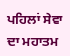ਪਹਿਲਾਂ ਸੇਵਾ ਦਾ ਮਹਾਤਮ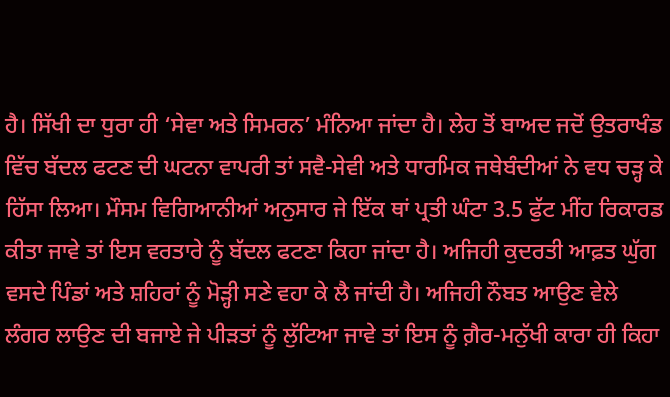ਹੈ। ਸਿੱਖੀ ਦਾ ਧੁਰਾ ਹੀ ‘ਸੇਵਾ ਅਤੇ ਸਿਮਰਨ’ ਮੰਨਿਆ ਜਾਂਦਾ ਹੈ। ਲੇਹ ਤੋਂ ਬਾਅਦ ਜਦੋਂ ਉਤਰਾਖੰਡ ਵਿੱਚ ਬੱਦਲ ਫਟਣ ਦੀ ਘਟਨਾ ਵਾਪਰੀ ਤਾਂ ਸਵੈ-ਸੇਵੀ ਅਤੇ ਧਾਰਮਿਕ ਜਥੇਬੰਦੀਆਂ ਨੇ ਵਧ ਚੜ੍ਹ ਕੇ ਹਿੱਸਾ ਲਿਆ। ਮੌਸਮ ਵਿਗਿਆਨੀਆਂ ਅਨੁਸਾਰ ਜੇ ਇੱਕ ਥਾਂ ਪ੍ਰਤੀ ਘੰਟਾ 3.5 ਫੁੱਟ ਮੀਂਹ ਰਿਕਾਰਡ ਕੀਤਾ ਜਾਵੇ ਤਾਂ ਇਸ ਵਰਤਾਰੇ ਨੂੰ ਬੱਦਲ ਫਟਣਾ ਕਿਹਾ ਜਾਂਦਾ ਹੈ। ਅਜਿਹੀ ਕੁਦਰਤੀ ਆਫ਼ਤ ਘੁੱਗ ਵਸਦੇ ਪਿੰਡਾਂ ਅਤੇ ਸ਼ਹਿਰਾਂ ਨੂੰ ਮੋੜ੍ਹੀ ਸਣੇ ਵਹਾ ਕੇ ਲੈ ਜਾਂਦੀ ਹੈ। ਅਜਿਹੀ ਨੌਬਤ ਆਉਣ ਵੇਲੇ ਲੰਗਰ ਲਾਉਣ ਦੀ ਬਜਾਏ ਜੇ ਪੀੜਤਾਂ ਨੂੰ ਲੁੱਟਿਆ ਜਾਵੇ ਤਾਂ ਇਸ ਨੂੰ ਗ਼ੈਰ-ਮਨੁੱਖੀ ਕਾਰਾ ਹੀ ਕਿਹਾ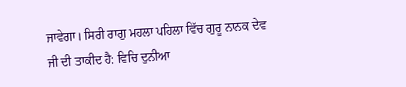ਜਾਵੇਗਾ। ਸਿਰੀ ਰਾਗੁ ਮਹਲਾ ਪਹਿਲਾ ਵਿੱਚ ਗੁਰੂ ਨਾਨਕ ਦੇਵ ਜੀ ਦੀ ਤਾਕੀਦ ਹੈ: ਵਿਚਿ ਦੁਨੀਆ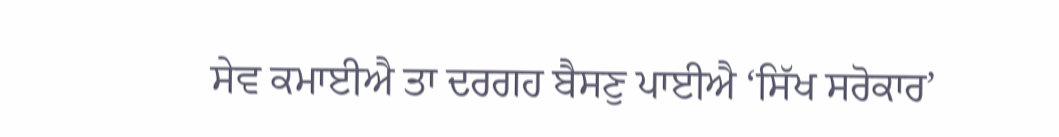ਸੇਵ ਕਮਾਈਐ ਤਾ ਦਰਗਹ ਬੈਸਣੁ ਪਾਈਐ ‘ਸਿੱਖ ਸਰੋਕਾਰ’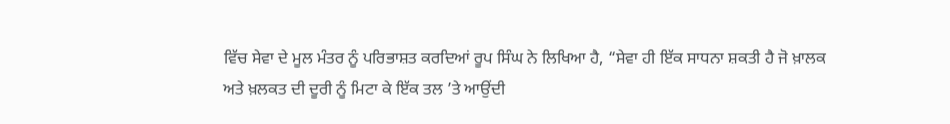ਵਿੱਚ ਸੇਵਾ ਦੇ ਮੂਲ ਮੰਤਰ ਨੂੰ ਪਰਿਭਾਸ਼ਤ ਕਰਦਿਆਂ ਰੂਪ ਸਿੰਘ ਨੇ ਲਿਖਿਆ ਹੈ, “ਸੇਵਾ ਹੀ ਇੱਕ ਸਾਧਨਾ ਸ਼ਕਤੀ ਹੈ ਜੋ ਖ਼ਾਲਕ ਅਤੇ ਖ਼ਲਕਤ ਦੀ ਦੂਰੀ ਨੂੰ ਮਿਟਾ ਕੇ ਇੱਕ ਤਲ ’ਤੇ ਆਉਂਦੀ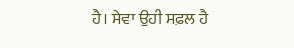ਹੈ। ਸੇਵਾ ਉਹੀ ਸਫ਼ਲ ਹੈ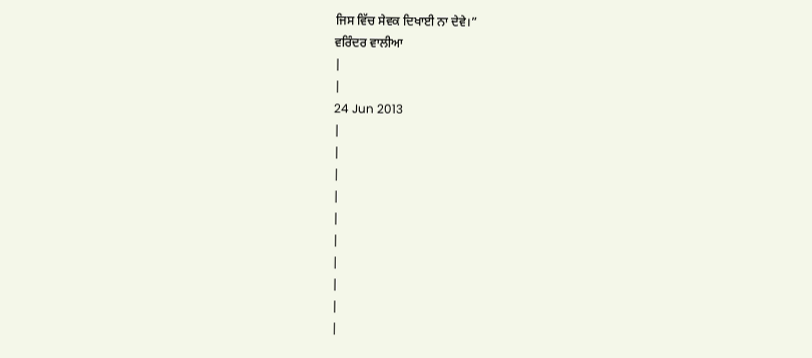ਜਿਸ ਵਿੱਚ ਸੇਵਕ ਦਿਖਾਈ ਨਾ ਦੇਵੇ।”
ਵਰਿੰਦਰ ਵਾਲੀਆ
|
|
24 Jun 2013
|
|
|
|
|
|
|
|
|
|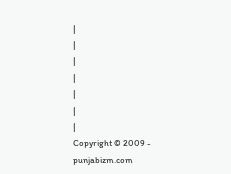|
|
|
|
|
|
|
Copyright © 2009 - punjabizm.com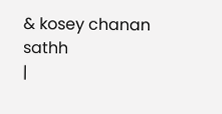& kosey chanan sathh
|